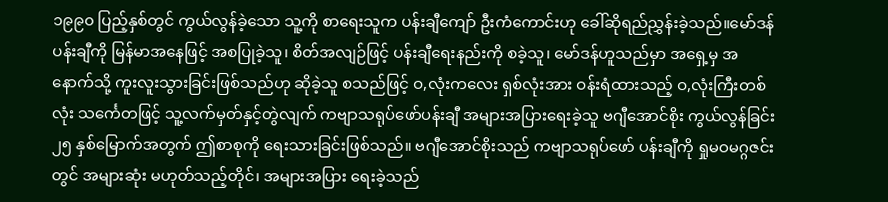၁၉၉၀ ပြည့်နှစ်တွင် ကွယ်လွန်ခဲ့သော သူ့ကို စာရေးသူက ပန်းချီကျော် ဦးကံကောင်းဟု ခေါ်ဆိုရည်ညွှန်းခဲ့သည်။မော်ဒန်ပန်းချီကို မြန်မာအနေဖြင့် အစပြုခဲ့သူ၊ စိတ်အလျဉ်ဖြင့် ပန်းချီရေးနည်းကို စခဲ့သူ၊ မော်ဒန်ဟူသည်မှာ အရှေ့မှ အနောက်သို့ ကူးလူးသွားခြင်းဖြစ်သည်ဟု ဆိုခဲ့သူ စသည်ဖြင့် ဝ,လုံးကလေး ရှစ်လုံးအား ဝန်းရံထားသည့် ဝ,လုံးကြီးတစ်လုံး သင်္ကေတဖြင့် သူ့လက်မှတ်နှင့်တွဲလျက် ကဗျာသရုပ်ဖော်ပန်းချီ အများအပြားရေးခဲ့သူ ဗဂျီအောင်စိုး ကွယ်လွန်ခြင်း ၂၅ နှစ်မြောက်အတွက် ဤစာစုကို ရေးသားခြင်းဖြစ်သည်။ ဗဂျီအောင်စိုးသည် ကဗျာသရုပ်ဖော် ပန်းချီကို ရှုမဝမဂ္ဂဇင်းတွင် အများဆုံး မဟုတ်သည့်တိုင်၊ အများအပြား ရေးခဲ့သည်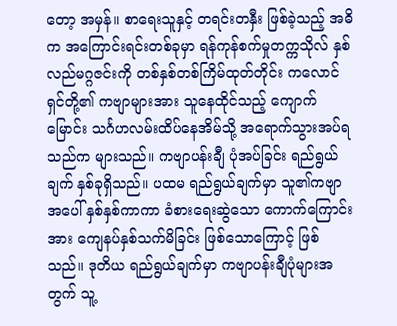တော့ အမှန်။ စာရေးသူနှင့် တရင်းတနှီး ဖြစ်ခဲ့သည့် အဓိက အကြောင်းရင်းတစ်ခုမှာ ရန်ကုန်စက်မှုတက္ကသိုလ် နှစ်လည်မဂ္ဂဇင်းကို တစ်နှစ်တစ်ကြိမ်ထုတ်တိုင်း ကလောင်ရှင်တို့၏ ကဗျာများအား သူနေထိုင်သည့် ကျောက်မြောင်း သင်္ဂဟလမ်းထိပ်နေအိမ်သို့ အရောက်သွားအပ်ရသည်က များသည်။ ကဗျာပန်းချီ ပုံအပ်ခြင်း ရည်ရွယ်ချက် နှစ်ခုရှိသည်။ ပထမ ရည်ရွယ်ချက်မှာ သူ၏ကဗျာအပေါ် နှစ်နှစ်ကာကာ ခံစားရေးဆွဲသော ကောက်ကြောင်းအား ကျေနပ်နှစ်သက်မိခြင်း ဖြစ်သောကြောင့် ဖြစ်သည်။ ဒုတိယ ရည်ရွယ်ချက်မှာ ကဗျာပန်းချီပုံများအတွက် သူ့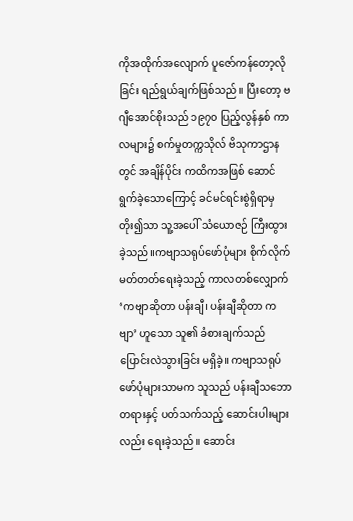ကိုအထိုက်အလျောက် ပူဇော်ကန်တော့လိုခြင်း ရည်ရွယ်ချက်ဖြစ်သည်။ ပြီးတော့ ဗဂျီအောင်စိုးသည် ၁၉၇၀ ပြည့်လွန်နှစ် ကာလများ၌ စက်မှုတက္ကသိုလ် ဗိသုကာဌာနတွင် အချိန်ပိုင်း ကထိကအဖြစ် ဆောင်ရွက်ခဲ့သောကြောင့် ခင်မင်ရင်းစွဲရှိရာမှ တိုး၍သာ သူ့အပေါ် သံယောဇဉ် ကြီးထွားခဲ့သည်။ကဗျာသရုပ်ဖော်ပုံများ စိုက်လိုက်မတ်တတ်ရေးခဲ့သည့် ကာလတစ်လျှောက် ‘ကဗျာဆိုတာ ပန်းချီ၊ ပန်းချီဆိုတာ ကဗျာ’ ဟူသော သူ၏ ခံစားချက်သည် ပြောင်းလဲသွားခြင်း မရှိခဲ့။ ကဗျာသရုပ်ဖော်ပုံများသာမက သူသည် ပန်းချီသဘောတရားနှင့် ပတ်သက်သည့် ဆောင်းပါးများလည်း ရေးခဲ့သည်။ ဆောင်း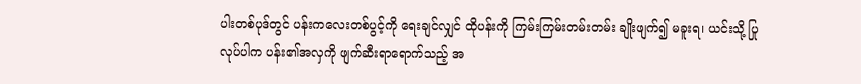ပါးတစ်ပုဒ်တွင် ပန်းကလေးတစ်ပွင့်ကို ရေးချင်လျှင် ထိုပန်းကို ကြမ်းကြမ်းတမ်းတမ်း ချိုးဖျက်၍ မခူးရ၊ ယင်းသို့ ပြုလုပ်ပါက ပန်း၏အလှကို ဖျက်ဆီးရာရောက်သည့် အ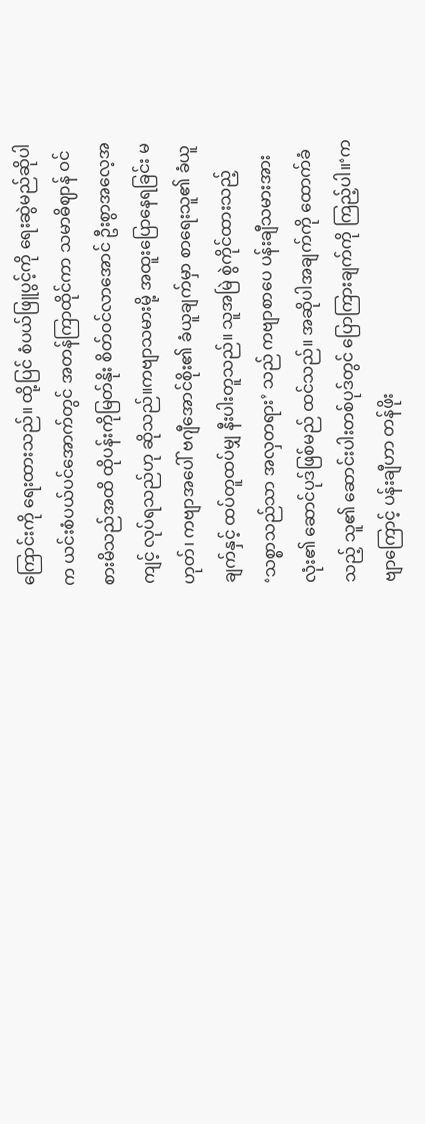ကြောင်းကို ရေးထားသည်။ ထို့ပြင် စံပယ်ဖြူပွင့်ကို ရေးဆွဲမည်ဆိုပါက ယင်းစံပယ်ပင်အောက်တွင် အတန်ကြာထိုင်ကာ သမာဓိဈာန် ဝင်စားမိသည်အထိ ထိုပန်းကိုမြတ်နိုး စိတ်ဝင်လာအောင် ဦးစွာအလေ့အကျင့် လုပ်ရသည်ဟု ဆိုသည်။ကဗျာသမားမို့ အထူးပြောနေရခြင်း မဟုတ်၊ ကဗျာအပေါ် ဗဂျီအောင်စိုး၏ ခံယူချက်မှာ စာရေးသူ၏ ခံယူချက်နှင့် ထပ်တူထပ်မျှ နီးပါးတူသည်။ သူအမြဲ စွဲကိုင်ထားသည့် ‘သစ္စာသည်သာ အလှတရား’ သည် ကဗျာစာပေ ပန်းချီသမားအားလုံး၏ ဆောင်ပုဒ်ဖြစ်မည် ထင်သည်။ အဆိုပါအချက်ကို ထောက်ခံသည့် သူ၏ ဆောင်းပါးတစ်ပုဒ်တွင် ပြောကြားချက်ကို ကြည့်ပါ။‘ကဗျာကြောင့် ပန်းချီဟာ တန်ဖိုး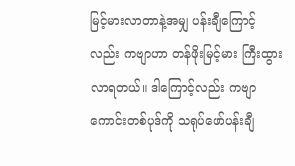မြင့်မားလာတာနဲ့အမျှ ပန်းချီကြောင့်လည်း ကဗျာဟာ တန်ဖိုးမြင့်မား ကြီးထွားလာရတယ်။ ဒါကြောင့်လည်း ကဗျာကောင်းတစ်ပုဒ်ကို သရုပ်ဖော်ပန်းချီ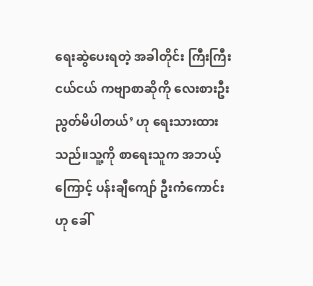ရေးဆွဲပေးရတဲ့ အခါတိုင်း ကြီးကြီးငယ်ငယ် ကဗျာစာဆိုကို လေးစားဦးညွတ်မိပါတယ်’ ဟု ရေးသားထားသည်။သူ့ကို စာရေးသူက အဘယ့်ကြောင့် ပန်းချီကျော် ဦးကံကောင်းဟု ခေါ်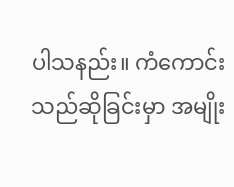ပါသနည်း။ ကံကောင်းသည်ဆိုခြင်းမှာ အမျိုး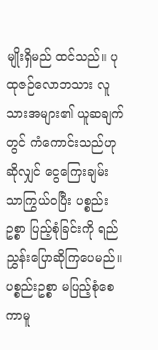မျိုးရှိမည် ထင်သည်။ ပုထုဇဉ်လောဘသား လူသားအများ၏ ယူဆချက်တွင် ကံကောင်းသည်ဟုဆိုလျှင် ငွေကြေးချမ်းသာကြွယ်ဝပြီး ပစ္စည်းဥစ္စာ ပြည့်စုံခြင်းကို ရည်ညွှန်းပြောဆိုကြပေမည်။ ပစ္စည်းဥစ္စာ မပြည့်စုံစေကာမူ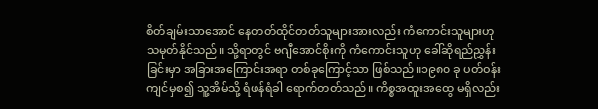စိတ်ချမ်းသာအောင် နေတတ်ထိုင်တတ်သူများအားလည်း ကံကောင်းသူများဟု သမုတ်နိုင်သည်။ သို့ရာတွင် ဗဂျီအောင်စိုးကို ကံကောင်းသူဟု ခေါ်ဆိုရည်ညွှန်းခြင်းမှာ အခြားအကြောင်းအရာ တစ်ခုကြောင့်သာ ဖြစ်သည်။၁၉၈၀ ခု ပတ်ဝန်းကျင်မှစ၍ သူ့အိမ်သို့ ရံဖန်ရံခါ ရောက်တတ်သည်။ ကိစ္စအထူးအထွေ မရှိလည်း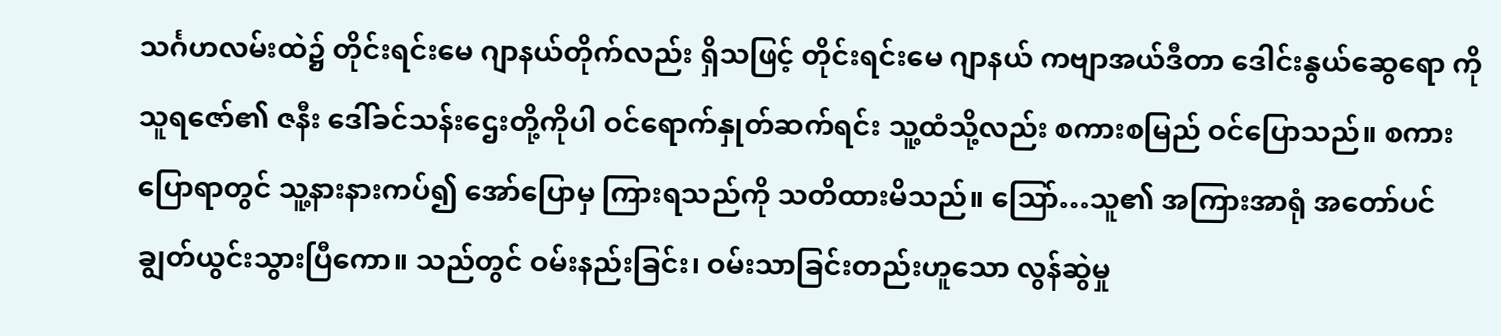သင်္ဂဟလမ်းထဲ၌ တိုင်းရင်းမေ ဂျာနယ်တိုက်လည်း ရှိသဖြင့် တိုင်းရင်းမေ ဂျာနယ် ကဗျာအယ်ဒီတာ ဒေါင်းနွယ်ဆွေရော ကိုသူရဇော်၏ ဇနီး ဒေါ်ခင်သန်းဌေးတို့ကိုပါ ဝင်ရောက်နှုတ်ဆက်ရင်း သူ့ထံသို့လည်း စကားစမြည် ဝင်ပြောသည်။ စကားပြောရာတွင် သူ့နားနားကပ်၍ အော်ပြောမှ ကြားရသည်ကို သတိထားမိသည်။ သြော်…သူ၏ အကြားအာရုံ အတော်ပင် ချွတ်ယွင်းသွားပြီကော။ သည်တွင် ဝမ်းနည်းခြင်း၊ ဝမ်းသာခြင်းတည်းဟူသော လွန်ဆွဲမှု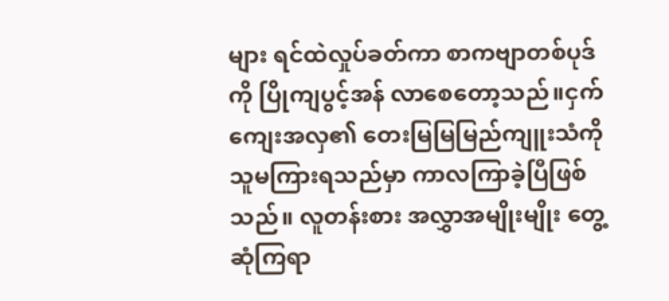များ ရင်ထဲလှုပ်ခတ်ကာ စာကဗျာတစ်ပုဒ်ကို ပြိုကျပွင့်အန် လာစေတော့သည်။ငှက်ကျေးအလှ၏ တေးမြမြမြည်ကျူးသံကို သူမကြားရသည်မှာ ကာလကြာခဲ့ပြီဖြစ်သည်။ လူတန်းစား အလွှာအမျိုးမျိုး တွေ့ဆုံကြရာ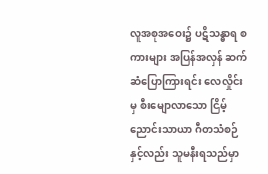လူအစုအဝေး၌ ပဋိသန္ဓာရ စကားများ အပြန်အလှန် ဆက်ဆံပြောကြားရင်း လေလှိုင်းမှ စီးမျောလာသော ငြိမ့်ညောင်းသာယာ ဂီတသံစဉ်နှင့်လည်း သူမနီးရသည်မှာ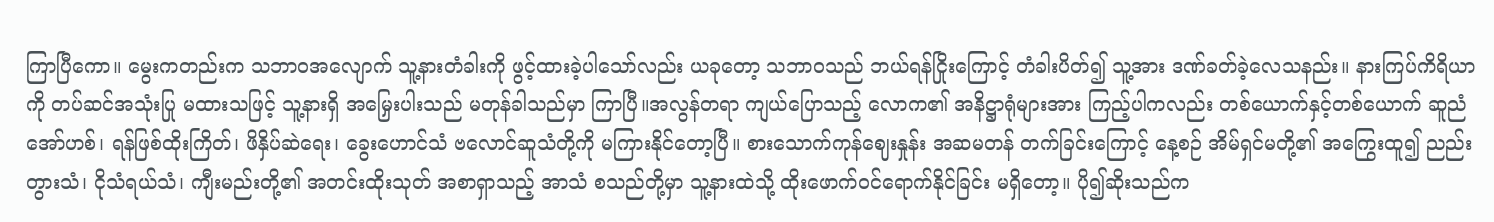ကြာပြီကော။ မွေးကတည်းက သဘာဝအလျောက် သူ့နားတံခါးကို ဖွင့်ထားခဲ့ပါသော်လည်း ယခုတော့ သဘာဝသည် ဘယ်ရန်ငြိုးကြောင့် တံခါးပိတ်၍ သူ့အား ဒဏ်ခတ်ခဲ့လေသနည်း။ နားကြပ်ကိရိယာကို တပ်ဆင်အသုံးပြု မထားသဖြင့် သူ့နားရှိ အမြှေးပါးသည် မတုန်ခါသည်မှာ ကြာပြီ။အလွန်တရာ ကျယ်ပြောသည့် လောက၏ အနိဋ္ဌာရုံများအား ကြည့်ပါကလည်း တစ်ယောက်နှင့်တစ်ယောက် ဆူညံအော်ဟစ်၊ ရန်ဖြစ်ထိုးကြိတ်၊ ဖိနှိပ်ဆဲရေး၊ ခွေးဟောင်သံ ဗလောင်ဆူသံတို့ကို မကြားနိုင်တော့ပြီ။ စားသောက်ကုန်ဈေးနှုန်း အဆမတန် တက်ခြင်းကြောင့် နေ့စဉ် အိမ်ရှင်မတို့၏ အကြွေးထူ၍ ညည်းတွားသံ၊ ငိုသံရယ်သံ၊ ကျီးမည်းတို့၏ အတင်းထိုးသုတ် အစာရှာသည့် အာသံ စသည်တို့မှာ သူ့နားထဲသို့ ထိုးဖောက်ဝင်ရောက်နိုင်ခြင်း မရှိတော့။ ပို၍ဆိုးသည်က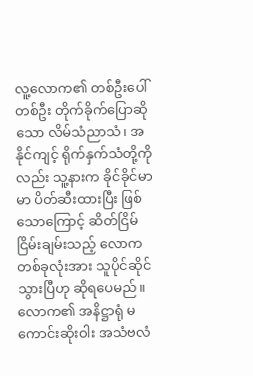လူ့လောက၏ တစ်ဦးပေါ်တစ်ဦး တိုက်ခိုက်ပြောဆိုသော လိမ်သံညာသံ၊ အနိုင်ကျင့် ရိုက်နှက်သံတို့ကိုလည်း သူ့နားက ခိုင်ခိုင်မာမာ ပိတ်ဆီးထားပြီး ဖြစ်သောကြောင့် ဆိတ်ငြိမ်ငြိမ်းချမ်းသည့် လောကတစ်ခုလုံးအား သူပိုင်ဆိုင်သွားပြီဟု ဆိုရပေမည်။လောက၏ အနိဋ္ဌာရုံ မကောင်းဆိုးဝါး အသံဗလံ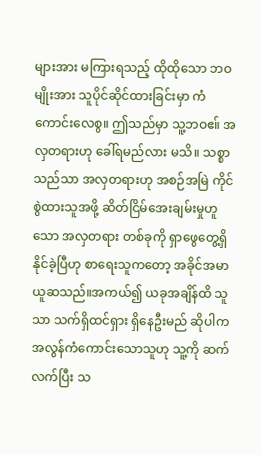များအား မကြားရသည့် ထိုထိုသော ဘဝမျိုးအား သူပိုင်ဆိုင်ထားခြင်းမှာ ကံကောင်းလေစွ။ ဤသည်မှာ သူ့ဘဝဧ။် အလှတရားဟု ခေါ်ရမည်လား မသိ။ သစ္စာသည်သာ အလှတရားဟု အစဉ်အမြဲ ကိုင်စွဲထားသူအဖို့ ဆိတ်ငြိမ်အေးချမ်းမှုဟူသော အလှတရား တစ်ခုကို ရှာဖွေတွေ့ရှိနိုင်ခဲ့ပြီဟု စာရေးသူကတော့ အခိုင်အမာ ယူဆသည်။အကယ်၍ ယခုအချိန်ထိ သူသာ သက်ရှိထင်ရှား ရှိနေဦးမည် ဆိုပါက အလွန်ကံကောင်းသောသူဟု သူ့ကို ဆက်လက်ပြီး သ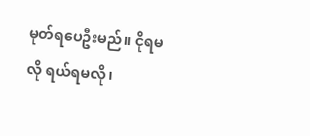မုတ်ရပေဦးမည်။ ငိုရမလို ရယ်ရမလို၊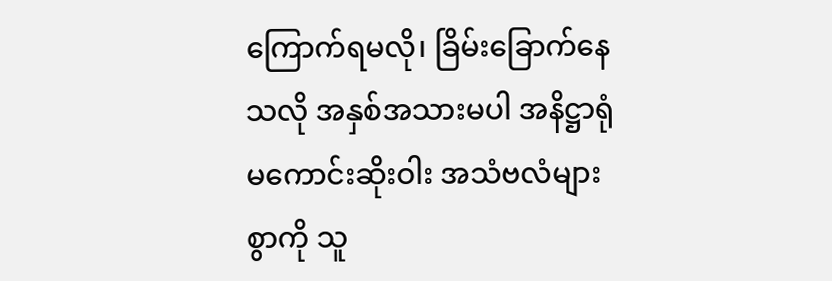ကြောက်ရမလို၊ ခြိမ်းခြောက်နေသလို အနှစ်အသားမပါ အနိဋ္ဌာရုံ မကောင်းဆိုးဝါး အသံဗလံများစွာကို သူ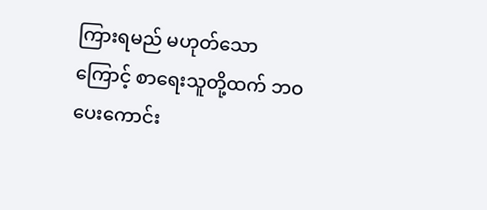ကြားရမည် မဟုတ်သောကြောင့် စာရေးသူတို့ထက် ဘဝပေးကောင်း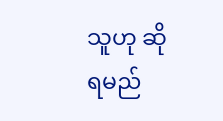သူဟု ဆိုရမည်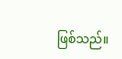ဖြစ်သည်။